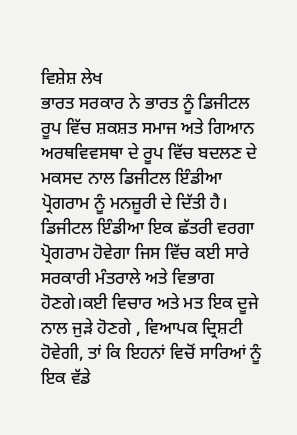ਵਿਸ਼ੇਸ਼ ਲੇਖ
ਭਾਰਤ ਸਰਕਾਰ ਨੇ ਭਾਰਤ ਨੂੰ ਡਿਜੀਟਲ ਰੂਪ ਵਿੱਚ ਸ਼ਕਸ਼ਤ ਸਮਾਜ ਅਤੇ ਗਿਆਨ ਅਰਥਵਿਵਸਥਾ ਦੇ ਰੂਪ ਵਿੱਚ ਬਦਲਣ ਦੇ ਮਕਸਦ ਨਾਲ ਡਿਜੀਟਲ ਇੰਡੀਆ ਪ੍ਰੋਗਰਾਮ ਨੂੰ ਮਨਜ਼ੂਰੀ ਦੇ ਦਿੱਤੀ ਹੈ। ਡਿਜੀਟਲ ਇੰਡੀਆ ਇਕ ਛੱਤਰੀ ਵਰਗਾ ਪ੍ਰੋਗਰਾਮ ਹੋਵੇਗਾ ਜਿਸ ਵਿੱਚ ਕਈ ਸਾਰੇ ਸਰਕਾਰੀ ਮੰਤਰਾਲੇ ਅਤੇ ਵਿਭਾਗ ਹੋਣਗੇ।ਕਈ ਵਿਚਾਰ ਅਤੇ ਮਤ ਇਕ ਦੂਜੇ ਨਾਲ ਜੁੜੇ ਹੋਣਗੇ , ਵਿਆਪਕ ਦ੍ਰਿਸ਼ਟੀ ਹੋਵੇਗੀ, ਤਾਂ ਕਿ ਇਹਨਾਂ ਵਿਚੋਂ ਸਾਰਿਆਂ ਨੂੰ ਇਕ ਵੱਡੇ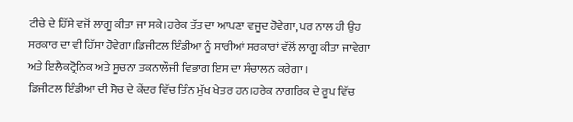ਟੀਚੇ ਦੇ ਹਿੱਸੇ ਵਜੋਂ ਲਾਗੂ ਕੀਤਾ ਜਾ ਸਕੇ।ਹਰੇਕ ਤੱਤ ਦਾ ਆਪਣਾ ਵਜੂਦ ਹੋਵੇਗਾ, ਪਰ ਨਾਲ ਹੀ ਉਹ ਸਰਕਾਰ ਦਾ ਵੀ ਹਿੱਸਾ ਹੋਵੇਗਾ।ਡਿਜੀਟਲ ਇੰਡੀਆ ਨੂੰ ਸਾਰੀਆਂ ਸਰਕਾਰਾਂ ਵੱਲੋਂ ਲਾਗੂ ਕੀਤਾ ਜਾਵੇਗਾ ਅਤੇ ਇਲੈਕਟ੍ਰੋਨਿਕ ਅਤੇ ਸੂਚਨਾ ਤਕਨਾਲੌਜੀ ਵਿਭਾਗ ਇਸ ਦਾ ਸੰਚਾਲਨ ਕਰੇਗਾ ।
ਡਿਜੀਟਲ ਇੰਡੀਆ ਦੀ ਸੋਚ ਦੇ ਕੇਂਦਰ ਵਿੱਚ ਤਿੰਨ ਮੁੱਖ ਖੇਤਰ ਹਨ।ਹਰੇਕ ਨਾਗਰਿਕ ਦੇ ਰੂਪ ਵਿੱਚ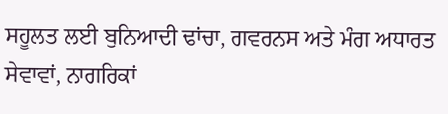ਸਹੂਲਤ ਲਈ ਬੁਨਿਆਦੀ ਢਾਂਚਾ, ਗਵਰਨਸ ਅਤੇ ਮੰਗ ਅਧਾਰਤ ਸੇਵਾਵਾਂ, ਨਾਗਰਿਕਾਂ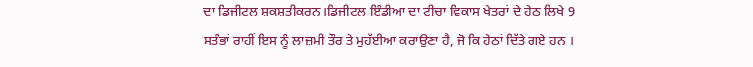ਦਾ ਡਿਜੀਟਲ ਸ਼ਕਸ਼ਤੀਕਰਨ।ਡਿਜੀਟਲ ਇੰਡੀਆ ਦਾ ਟੀਚਾ ਵਿਕਾਸ ਖੇਤਰਾਂ ਦੇ ਹੇਠ ਲਿਖੇ 9 ਸਤੰਭਾਂ ਰਾਹੀਂ ਇਸ ਨੂੰ ਲਾਜ਼ਮੀ ਤੌਰ ਤੇ ਮੁਹੱਈਆ ਕਰਾਉਣਾ ਹੈ, ਜੋ ਕਿ ਹੇਠਾਂ ਦਿੱਤੇ ਗਏ ਹਨ ।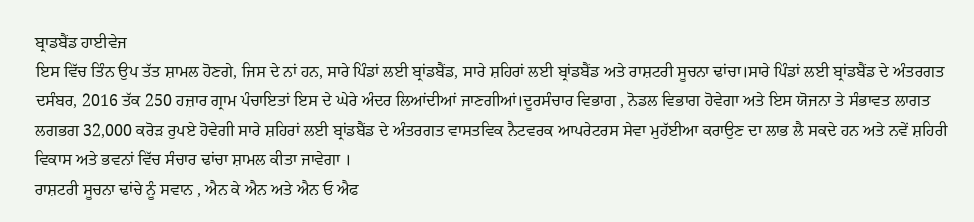ਬ੍ਰਾਡਬੈਂਡ ਹਾਈਵੇਜ
ਇਸ ਵਿੱਚ ਤਿੰਨ ਉਪ ਤੱਤ ਸ਼ਾਮਲ ਹੋਣਗੇ, ਜਿਸ ਦੇ ਨਾਂ ਹਨ, ਸਾਰੇ ਪਿੰਡਾਂ ਲਈ ਬ੍ਰਾਂਡਬੈਂਡ, ਸਾਰੇ ਸ਼ਹਿਰਾਂ ਲਈ ਬ੍ਰਾਂਡਬੈਂਡ ਅਤੇ ਰਾਸ਼ਟਰੀ ਸੂਚਨਾ ਢਾਂਚਾ।ਸਾਰੇ ਪਿੰਡਾਂ ਲਈ ਬ੍ਰਾਂਡਬੈਂਡ ਦੇ ਅੰਤਰਗਤ ਦਸੰਬਰ, 2016 ਤੱਕ 250 ਹਜ਼ਾਰ ਗ੍ਰਾਮ ਪੰਚਾਇਤਾਂ ਇਸ ਦੇ ਘੇਰੇ ਅੰਦਰ ਲਿਆਂਦੀਆਂ ਜਾਣਗੀਆਂ।ਦੂਰਸੰਚਾਰ ਵਿਭਾਗ , ਨੋਡਲ ਵਿਭਾਗ ਹੋਵੇਗਾ ਅਤੇ ਇਸ ਯੋਜਨਾ ਤੇ ਸੰਭਾਵਤ ਲਾਗਤ ਲਗਭਗ 32,000 ਕਰੋੜ ਰੁਪਏ ਹੋਵੇਗੀ ਸਾਰੇ ਸ਼ਹਿਰਾਂ ਲਈ ਬ੍ਰਾਂਡਬੈਂਡ ਦੇ ਅੰਤਰਗਤ ਵਾਸਤਵਿਕ ਨੈਟਵਰਕ ਆਪਰੇਟਰਸ ਸੇਵਾ ਮੁਹੱਈਆ ਕਰਾਉਣ ਦਾ ਲਾਭ ਲੈ ਸਕਦੇ ਹਨ ਅਤੇ ਨਵੇਂ ਸ਼ਹਿਰੀ ਵਿਕਾਸ ਅਤੇ ਭਵਨਾਂ ਵਿੱਚ ਸੰਚਾਰ ਢਾਂਚਾ ਸ਼ਾਮਲ ਕੀਤਾ ਜਾਵੇਗਾ ।
ਰਾਸ਼ਟਰੀ ਸੂਚਨਾ ਢਾਂਚੇ ਨੂੰ ਸਵਾਨ , ਐਨ ਕੇ ਐਨ ਅਤੇ ਐਨ ਓ ਐਫ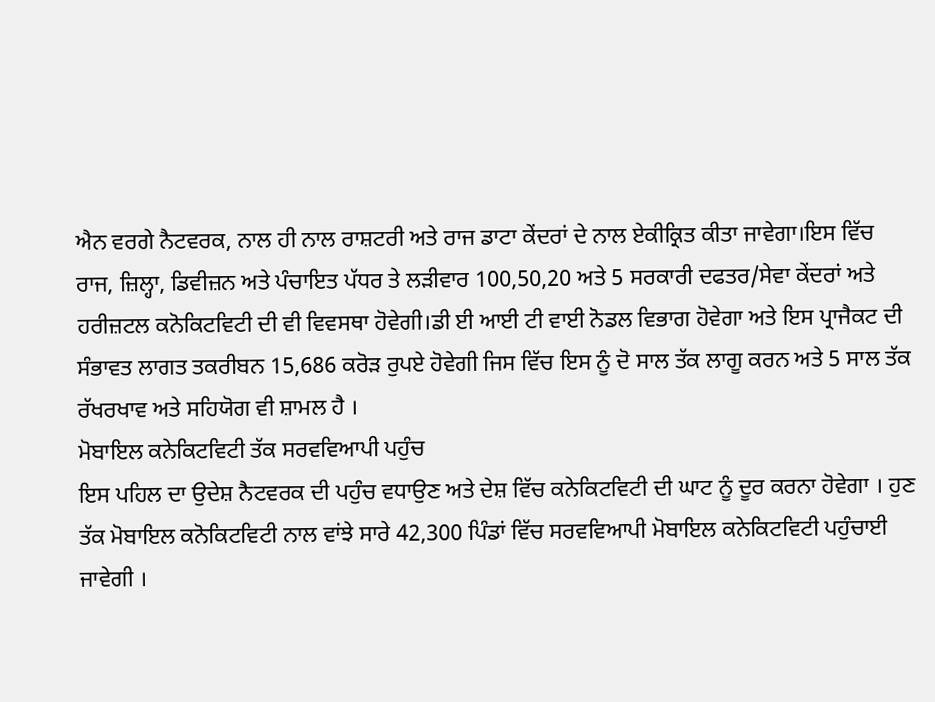ਐਨ ਵਰਗੇ ਨੈਟਵਰਕ, ਨਾਲ ਹੀ ਨਾਲ ਰਾਸ਼ਟਰੀ ਅਤੇ ਰਾਜ ਡਾਟਾ ਕੇਂਦਰਾਂ ਦੇ ਨਾਲ ਏਕੀਕ੍ਰਿਤ ਕੀਤਾ ਜਾਵੇਗਾ।ਇਸ ਵਿੱਚ ਰਾਜ, ਜ਼ਿਲ੍ਹਾ, ਡਿਵੀਜ਼ਨ ਅਤੇ ਪੰਚਾਇਤ ਪੱਧਰ ਤੇ ਲੜੀਵਾਰ 100,50,20 ਅਤੇ 5 ਸਰਕਾਰੀ ਦਫਤਰ/ਸੇਵਾ ਕੇਂਦਰਾਂ ਅਤੇ ਹਰੀਜ਼ਟਲ ਕਨੋਕਿਟਵਿਟੀ ਦੀ ਵੀ ਵਿਵਸਥਾ ਹੋਵੇਗੀ।ਡੀ ਈ ਆਈ ਟੀ ਵਾਈ ਨੋਡਲ ਵਿਭਾਗ ਹੋਵੇਗਾ ਅਤੇ ਇਸ ਪ੍ਰਾਜੈਕਟ ਦੀ ਸੰਭਾਵਤ ਲਾਗਤ ਤਕਰੀਬਨ 15,686 ਕਰੋੜ ਰੁਪਏ ਹੋਵੇਗੀ ਜਿਸ ਵਿੱਚ ਇਸ ਨੂੰ ਦੋ ਸਾਲ ਤੱਕ ਲਾਗੂ ਕਰਨ ਅਤੇ 5 ਸਾਲ ਤੱਕ ਰੱਖਰਖਾਵ ਅਤੇ ਸਹਿਯੋਗ ਵੀ ਸ਼ਾਮਲ ਹੈ ।
ਮੋਬਾਇਲ ਕਨੇਕਿਟਵਿਟੀ ਤੱਕ ਸਰਵਵਿਆਪੀ ਪਹੁੰਚ
ਇਸ ਪਹਿਲ ਦਾ ਉਦੇਸ਼ ਨੈਟਵਰਕ ਦੀ ਪਹੁੰਚ ਵਧਾਉਣ ਅਤੇ ਦੇਸ਼ ਵਿੱਚ ਕਨੇਕਿਟਵਿਟੀ ਦੀ ਘਾਟ ਨੂੰ ਦੂਰ ਕਰਨਾ ਹੋਵੇਗਾ । ਹੁਣ ਤੱਕ ਮੋਬਾਇਲ ਕਨੋਕਿਟਵਿਟੀ ਨਾਲ ਵਾਂਝੇ ਸਾਰੇ 42,300 ਪਿੰਡਾਂ ਵਿੱਚ ਸਰਵਵਿਆਪੀ ਮੋਬਾਇਲ ਕਨੇਕਿਟਵਿਟੀ ਪਹੁੰਚਾਈ ਜਾਵੇਗੀ ।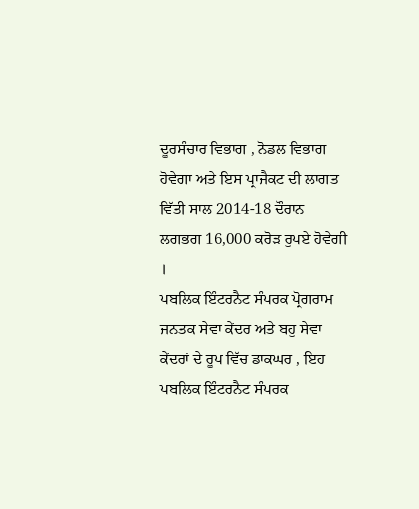ਦੂਰਸੰਚਾਰ ਵਿਭਾਗ , ਨੋਡਲ ਵਿਭਾਗ ਹੋਵੇਗਾ ਅਤੇ ਇਸ ਪ੍ਰਾਜੈਕਟ ਦੀ ਲਾਗਤ ਵਿੱਤੀ ਸਾਲ 2014-18 ਦੌਰਾਨ ਲਗਭਗ 16,000 ਕਰੋੜ ਰੁਪਏ ਹੋਵੇਗੀ ।
ਪਬਲਿਕ ਇੰਟਰਨੈਟ ਸੰਪਰਕ ਪ੍ਰੋਗਰਾਮ
ਜਨਤਕ ਸੇਵਾ ਕੇਂਦਰ ਅਤੇ ਬਹੁ ਸੇਵਾ ਕੇਂਦਰਾਂ ਦੇ ਰੂਪ ਵਿੱਚ ਡਾਕਘਰ , ਇਹ ਪਬਲਿਕ ਇੰਟਰਨੈਟ ਸੰਪਰਕ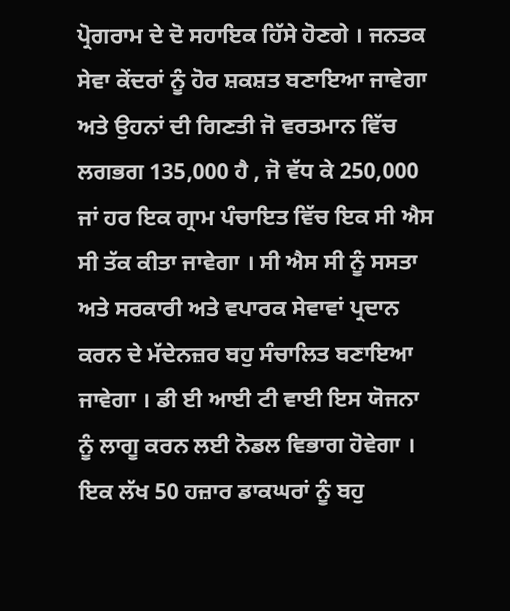ਪ੍ਰੋਗਰਾਮ ਦੇ ਦੋ ਸਹਾਇਕ ਹਿੱਸੇ ਹੋਣਗੇ । ਜਨਤਕ ਸੇਵਾ ਕੇਂਦਰਾਂ ਨੂੰ ਹੋਰ ਸ਼ਕਸ਼ਤ ਬਣਾਇਆ ਜਾਵੇਗਾ ਅਤੇ ਉਹਨਾਂ ਦੀ ਗਿਣਤੀ ਜੋ ਵਰਤਮਾਨ ਵਿੱਚ ਲਗਭਗ 135,000 ਹੈ , ਜੋ ਵੱਧ ਕੇ 250,000 ਜਾਂ ਹਰ ਇਕ ਗ੍ਰਾਮ ਪੰਚਾਇਤ ਵਿੱਚ ਇਕ ਸੀ ਐਸ ਸੀ ਤੱਕ ਕੀਤਾ ਜਾਵੇਗਾ । ਸੀ ਐਸ ਸੀ ਨੂੰ ਸਸਤਾ ਅਤੇ ਸਰਕਾਰੀ ਅਤੇ ਵਪਾਰਕ ਸੇਵਾਵਾਂ ਪ੍ਰਦਾਨ ਕਰਨ ਦੇ ਮੱਦੇਨਜ਼ਰ ਬਹੁ ਸੰਚਾਲਿਤ ਬਣਾਇਆ ਜਾਵੇਗਾ । ਡੀ ਈ ਆਈ ਟੀ ਵਾਈ ਇਸ ਯੋਜਨਾ ਨੂੰ ਲਾਗੂ ਕਰਨ ਲਈ ਨੋਡਲ ਵਿਭਾਗ ਹੋਵੇਗਾ । ਇਕ ਲੱਖ 50 ਹਜ਼ਾਰ ਡਾਕਘਰਾਂ ਨੂੰ ਬਹੁ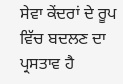ਸੇਵਾ ਕੇਂਦਰਾਂ ਦੇ ਰੂਪ ਵਿੱਚ ਬਦਲਣ ਦਾ ਪ੍ਰਸਤਾਵ ਹੈ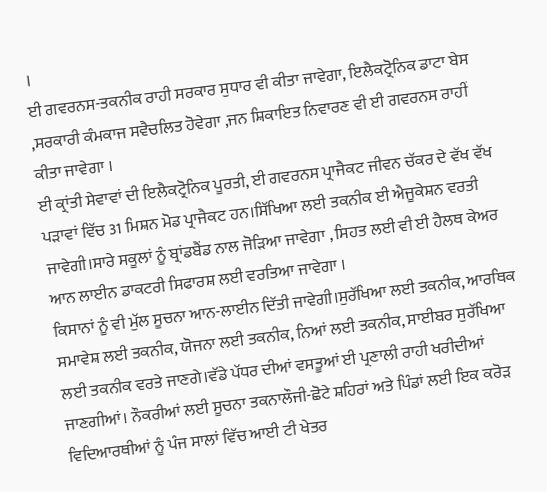।
ਈ ਗਵਰਨਸ-ਤਕਨੀਕ ਰਾਹੀ ਸਰਕਾਰ ਸੁਧਾਰ ਵੀ ਕੀਤਾ ਜਾਵੇਗਾ, ਇਲੈਕਟ੍ਰੋਨਿਕ ਡਾਟਾ ਬੇਸ ,ਸਰਕਾਰੀ ਕੰਮਕਾਜ ਸਵੈਚਲਿਤ ਹੋਵੇਗਾ ,ਜਨ ਸ਼ਿਕਾਇਤ ਨਿਵਾਰਣ ਵੀ ਈ ਗਵਰਨਸ ਰਾਹੀਂ ਕੀਤਾ ਜਾਵੇਗਾ ।
ਈ ਕ੍ਰਾਂਤੀ ਸੇਵਾਵਾਂ ਦੀ ਇਲੈਕਟ੍ਰੋਨਿਕ ਪੂਰਤੀ, ਈ ਗਵਰਨਸ ਪ੍ਰਾਜੈਕਟ ਜੀਵਨ ਚੱਕਰ ਦੇ ਵੱਖ ਵੱਖ ਪੜਾਵਾਂ ਵਿੱਚ 31 ਮਿਸ਼ਨ ਮੋਡ ਪ੍ਰਾਜੈਕਟ ਹਨ।ਸਿੱਖਿਆ ਲਈ ਤਕਨੀਕ ਈ ਐਜੂਕੇਸ਼ਨ ਵਰਤੀ ਜਾਵੇਗੀ।ਸਾਰੇ ਸਕੂਲਾਂ ਨੂੰ ਬ੍ਰਾਂਡਬੈਂਡ ਨਾਲ ਜੋੜਿਆ ਜਾਵੇਗਾ , ਸਿਹਤ ਲਈ ਵੀ ਈ ਹੈਲਥ ਕੇਅਰ ਆਨ ਲਾਈਨ ਡਾਕਟਰੀ ਸਿਫਾਰਸ਼ ਲਈ ਵਰਤਿਆ ਜਾਵੇਗਾ ।
ਕਿਸਾਨਾਂ ਨੂੰ ਵੀ ਮੁੱਲ ਸੂਚਨਾ ਆਨ-ਲਾਈਨ ਦਿੱਤੀ ਜਾਵੇਗੀ।ਸੁਰੱਖਿਆ ਲਈ ਤਕਨੀਕ, ਆਰਥਿਕ ਸਮਾਵੇਸ਼ ਲਈ ਤਕਨੀਕ, ਯੋਜਨਾ ਲਈ ਤਕਨੀਕ, ਨਿਆਂ ਲਈ ਤਕਨੀਕ, ਸਾਈਬਰ ਸੁਰੱਖਿਆ ਲਈ ਤਕਨੀਕ ਵਰਤੇ ਜਾਣਗੇ।ਵੱਡੇ ਪੱਧਰ ਦੀਆਂ ਵਸਤੂਆਂ ਈ ਪ੍ਰਣਾਲੀ ਰਾਹੀ ਖਰੀਦੀਆਂ ਜਾਣਗੀਆਂ। ਨੌਕਰੀਆਂ ਲਈ ਸੂਚਨਾ ਤਕਨਾਲੌਜੀ-ਛੋਟੇ ਸ਼ਹਿਰਾਂ ਅਤੇ ਪਿੰਡਾਂ ਲਈ ਇਕ ਕਰੋੜ ਵਿਦਿਆਰਥੀਆਂ ਨੂੰ ਪੰਜ ਸਾਲਾਂ ਵਿੱਚ ਆਈ ਟੀ ਖੇਤਰ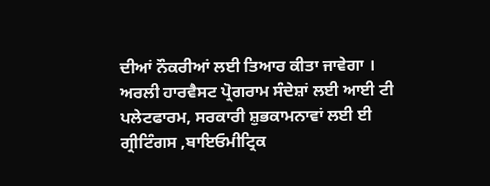ਦੀਆਂ ਨੌਕਰੀਆਂ ਲਈ ਤਿਆਰ ਕੀਤਾ ਜਾਵੇਗਾ ।
ਅਰਲੀ ਹਾਰਵੈਸਟ ਪ੍ਰੋਗਰਾਮ ਸੰਦੇਸ਼ਾਂ ਲਈ ਆਈ ਟੀ ਪਲੇਟਫਾਰਮ, ਸਰਕਾਰੀ ਸ਼ੁਭਕਾਮਨਾਵਾਂ ਲਈ ਈ ਗ੍ਰੀਟਿੰਗਸ ,ਬਾਇਓਮੀਟ੍ਰਿਕ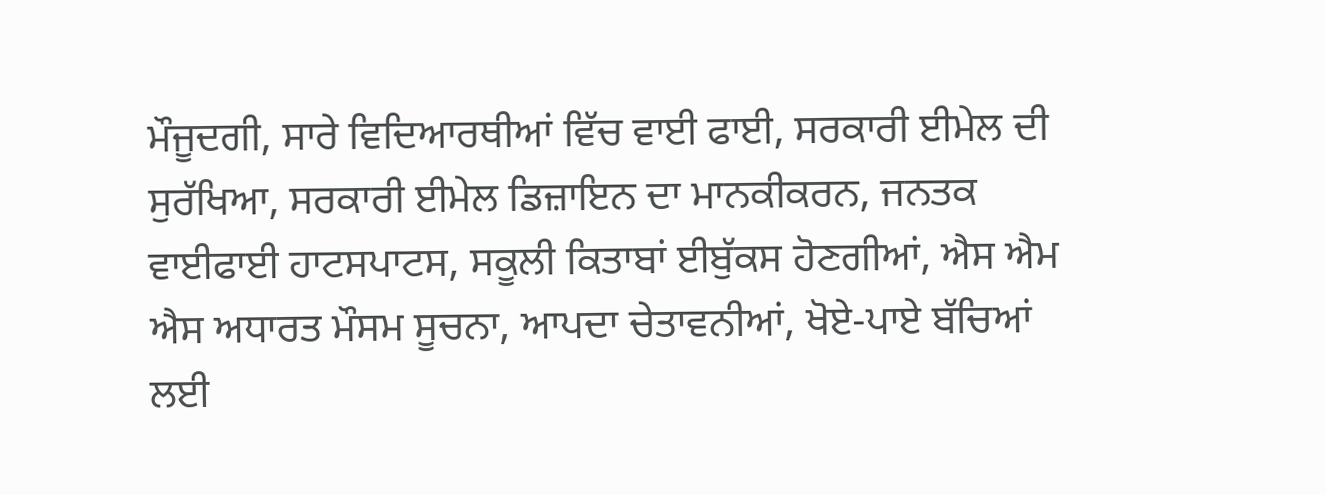ਮੌਜੂਦਗੀ, ਸਾਰੇ ਵਿਦਿਆਰਥੀਆਂ ਵਿੱਚ ਵਾਈ ਫਾਈ, ਸਰਕਾਰੀ ਈਮੇਲ ਦੀ ਸੁਰੱਖਿਆ, ਸਰਕਾਰੀ ਈਮੇਲ ਡਿਜ਼ਾਇਨ ਦਾ ਮਾਨਕੀਕਰਨ, ਜਨਤਕ ਵਾਈਫਾਈ ਹਾਟਸਪਾਟਸ, ਸਕੂਲੀ ਕਿਤਾਬਾਂ ਈਬੁੱਕਸ ਹੋਣਗੀਆਂ, ਐਸ ਐਮ ਐਸ ਅਧਾਰਤ ਮੌਸਮ ਸੂਚਨਾ, ਆਪਦਾ ਚੇਤਾਵਨੀਆਂ, ਖੋਏ-ਪਾਏ ਬੱਚਿਆਂ ਲਈ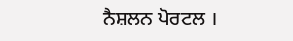ਨੈਸ਼ਲਨ ਪੋਰਟਲ ।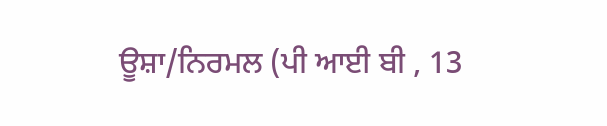ਊਸ਼ਾ/ਨਿਰਮਲ (ਪੀ ਆਈ ਬੀ , 13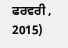ਫਰਵਰੀ , 2015)